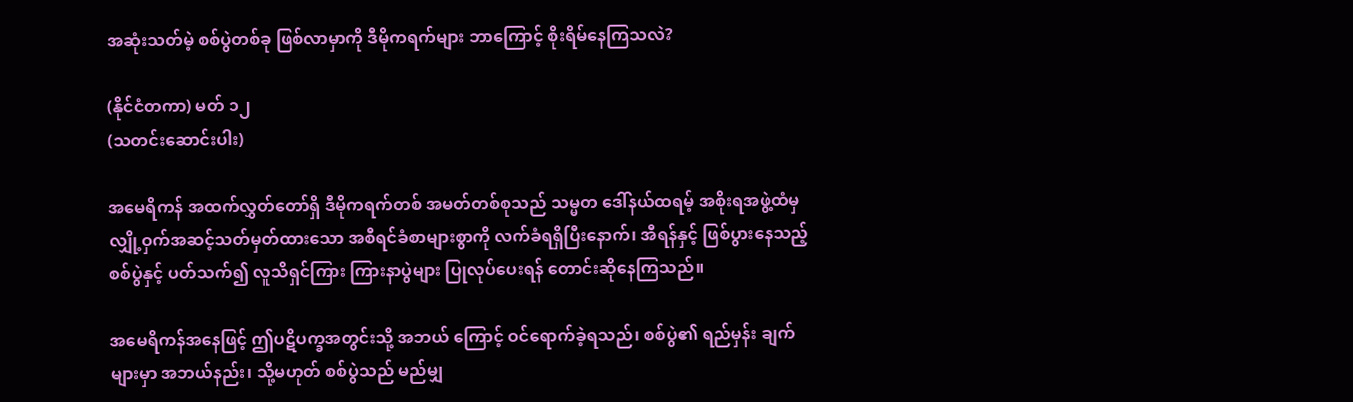အဆုံးသတ်မဲ့ စစ်ပွဲတစ်ခု ဖြစ်လာမှာကို ဒီမိုကရက်များ ဘာကြောင့် စိုးရိမ်နေကြသလဲ?

(နိုင်ငံတကာ) မတ် ၁၂
(သတင်းဆောင်းပါး)

အမေရိကန် အထက်လွှတ်တော်ရှိ ဒီမိုကရက်တစ် အမတ်တစ်စုသည် သမ္မတ ဒေါ်နယ်ထရမ့် အစိုးရအဖွဲ့ထံမှ လျှို့ဝှက်အဆင့်သတ်မှတ်ထားသော အစီရင်ခံစာများစွာကို လက်ခံရရှိပြီးနောက်၊ အီရန်နှင့် ဖြစ်ပွားနေသည့် စစ်ပွဲနှင့် ပတ်သက်၍ လူသိရှင်ကြား ကြားနာပွဲများ ပြုလုပ်ပေးရန် တောင်းဆိုနေကြသည်။

အမေရိကန်အနေဖြင့် ဤပဋိပက္ခအတွင်းသို့ အဘယ် ကြောင့် ဝင်ရောက်ခဲ့ရသည်၊ စစ်ပွဲ၏ ရည်မှန်း ချက်များမှာ အဘယ်နည်း၊ သို့မဟုတ် စစ်ပွဲသည် မည်မျှ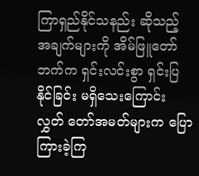ကြာရှည်နိုင်သနည်း ဆိုသည့် အချက်များကို အိမ်ဖြူတော်ဘက်က ရှင်းလင်းစွာ ရှင်းပြနိုင်ခြင်း မရှိသေးကြောင်း လွှတ် တော်အမတ်များက ပြောကြားခဲ့ကြ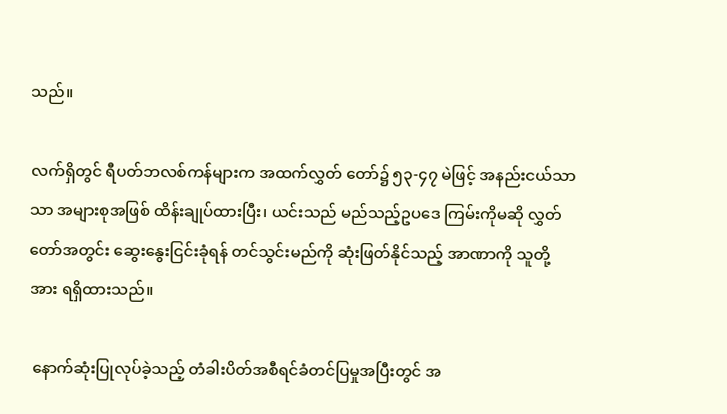သည်။

လက်ရှိတွင် ရီပတ်ဘလစ်ကန်များက အထက်လွှတ် တော်၌ ၅၃-၄၇ မဲဖြင့် အနည်းငယ်သာသာ အများစုအဖြစ် ထိန်းချုပ်ထားပြီး၊ ယင်းသည် မည်သည့်ဥပဒေ ကြမ်းကိုမဆို လွှတ်တော်အတွင်း ဆွေးနွေးငြင်းခုံရန် တင်သွင်းမည်ကို ဆုံးဖြတ်နိုင်သည့် အာဏာကို သူတို့အား ရရှိထားသည်။

 နောက်ဆုံးပြုလုပ်ခဲ့သည့် တံခါးပိတ်အစီရင်ခံတင်ပြမှုအပြီးတွင် အ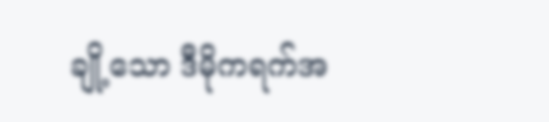ချို့သော ဒီမိုကရက်အ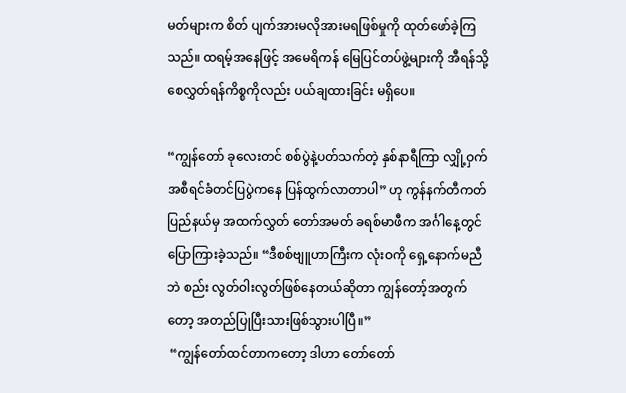မတ်များက စိတ် ပျက်အားမလိုအားမရဖြစ်မှုကို ထုတ်ဖော်ခဲ့ကြသည်။ ထရမ့်အနေဖြင့် အမေရိကန် မြေပြင်တပ်ဖွဲ့များကို အီရန်သို့ စေလွှတ်ရန်ကိစ္စကိုလည်း ပယ်ချထားခြင်း မရှိပေ။

“ကျွန်တော် ခုလေးတင် စစ်ပွဲနဲ့ပတ်သက်တဲ့ နှစ်နာရီကြာ လျှို့ဝှက်အစီရင်ခံတင်ပြပွဲကနေ ပြန်ထွက်လာတာပါ” ဟု ကွန်နက်တီကတ်ပြည်နယ်မှ အထက်လွှတ် တော်အမတ် ခရစ်မာဖီက အင်္ဂါနေ့တွင် ပြောကြားခဲ့သည်။ “ဒီစစ်ဗျူဟာကြီးက လုံးဝကို ရှေ့နောက်မညီဘဲ စည်း လွတ်ဝါးလွတ်ဖြစ်နေတယ်ဆိုတာ ကျွန်တော့်အတွက်တော့ အတည်ပြုပြီးသားဖြစ်သွားပါပြီ။”
 “ကျွန်တော်ထင်တာကတော့ ဒါဟာ တော်တော်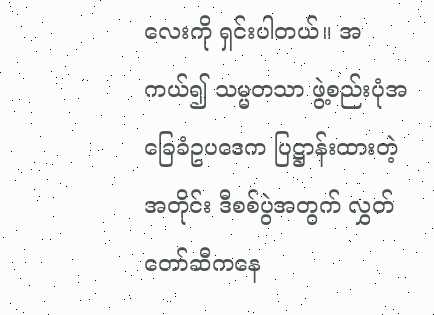လေးကို ရှင်းပါတယ်။ အကယ်၍ သမ္မတသာ ဖွဲ့စည်းပုံအခြေခံဥပဒေက ပြဋ္ဌာန်းထားတဲ့အတိုင်း ဒီစစ်ပွဲအတွက် လွှတ်တော်ဆီကနေ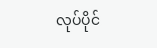လုပ်ပိုင်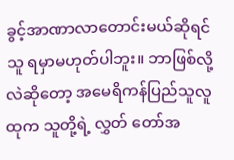ခွင့်အာဏာလာတောင်းမယ်ဆိုရင် သူ ရမှာမဟုတ်ပါဘူး။ ဘာဖြစ်လို့လဲဆိုတော့ အမေရိကန်ပြည်သူလူထုက သူတို့ရဲ့ လွှတ် တော်အ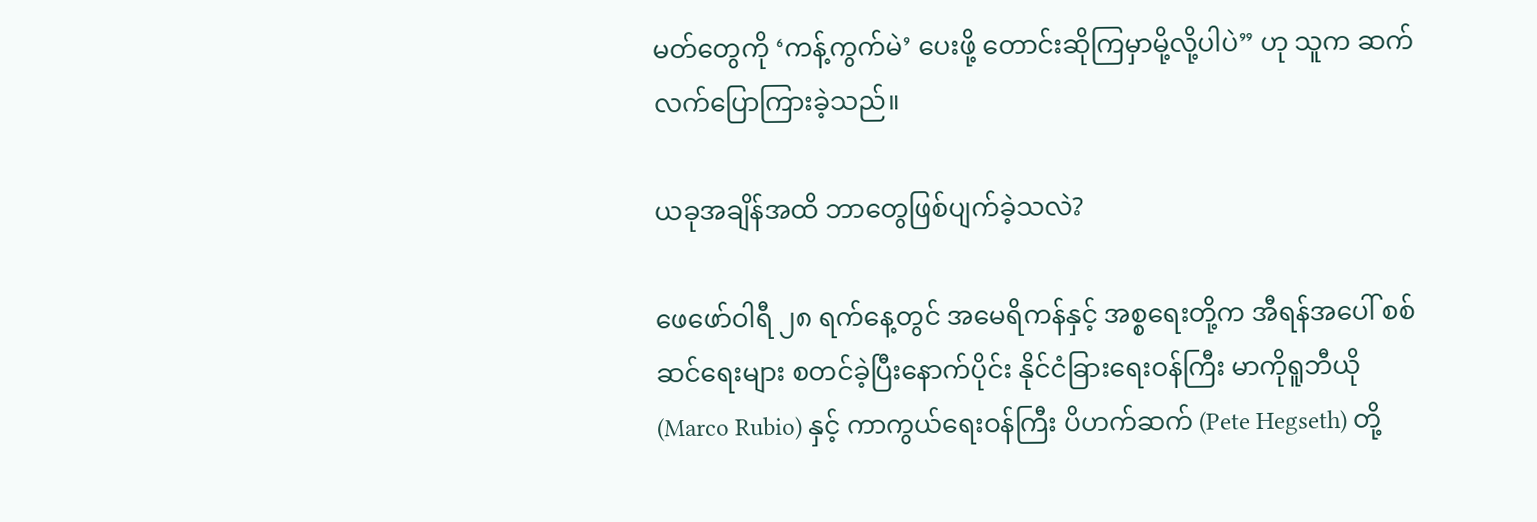မတ်တွေကို ‘ကန့်ကွက်မဲ’ ပေးဖို့ တောင်းဆိုကြမှာမို့လို့ပါပဲ” ဟု သူက ဆက်လက်ပြောကြားခဲ့သည်။

ယခုအချိန်အထိ ဘာတွေဖြစ်ပျက်ခဲ့သလဲ?

ဖေဖော်ဝါရီ ၂၈ ရက်နေ့တွင် အမေရိကန်နှင့် အစ္စရေးတို့က အီရန်အပေါ် စစ်ဆင်ရေးများ စတင်ခဲ့ပြီးနောက်ပိုင်း နိုင်ငံခြားရေးဝန်ကြီး မာကိုရူဘီယို (Marco Rubio) နှင့် ကာကွယ်ရေးဝန်ကြီး ပိဟက်ဆက် (Pete Hegseth) တို့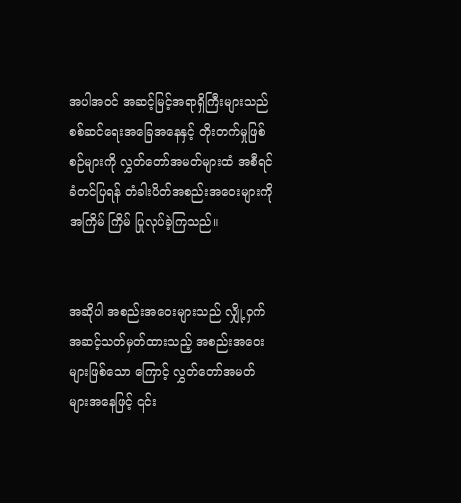အပါအဝင် အဆင့်မြင့်အရာရှိကြီးများသည် စစ်ဆင်ရေးအခြေအနေနှင့် တိုးတက်မှုဖြစ်စဉ်များကို လွှတ်တော်အမတ်များထံ အစီရင်ခံတင်ပြရန် တံခါးပိတ်အစည်းအဝေးများကို အကြိမ် ကြိမ် ပြုလုပ်ခဲ့ကြသည်။


အဆိုပါ အစည်းအဝေးများသည် လျှို့ဝှက်အဆင့်သတ်မှတ်ထားသည့် အစည်းအဝေးများဖြစ်သော ကြောင့် လွှတ်တော်အမတ်များအနေဖြင့် ၎င်း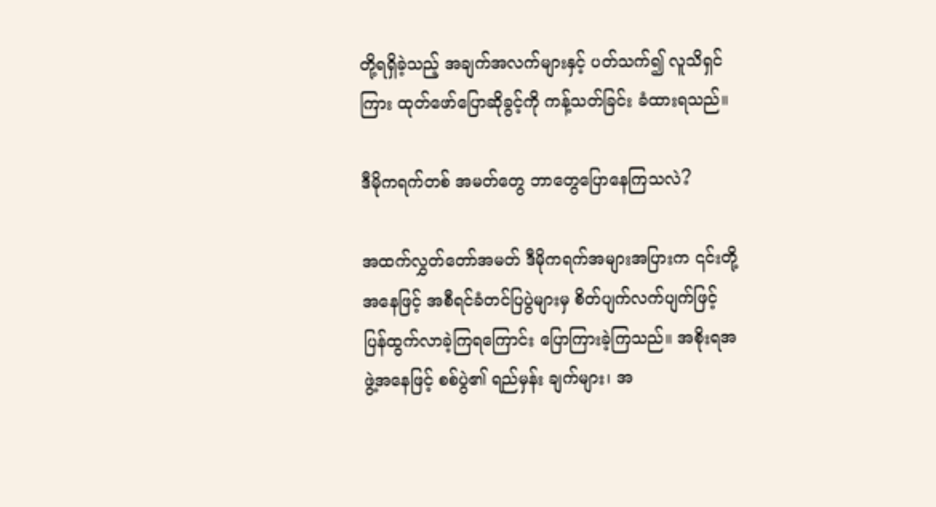တို့ရရှိခဲ့သည့် အချက်အလက်များနှင့် ပတ်သက်၍ လူသိရှင် ကြား ထုတ်ဖော်ပြောဆိုခွင့်ကို ကန့်သတ်ခြင်း ခံထားရသည်။

ဒီမိုကရက်တစ် အမတ်တွေ ဘာတွေပြောနေကြသလဲ?

အထက်လွှတ်တော်အမတ် ဒီမိုကရက်အများအပြားက ၎င်းတို့အနေဖြင့် အစီရင်ခံတင်ပြပွဲများမှ စိတ်ပျက်လက်ပျက်ဖြင့် ပြန်ထွက်လာခဲ့ကြရကြောင်း ပြောကြားခဲ့ကြသည်။ အစိုးရအဖွဲ့အနေဖြင့် စစ်ပွဲ၏ ရည်မှန်း ချက်များ၊ အ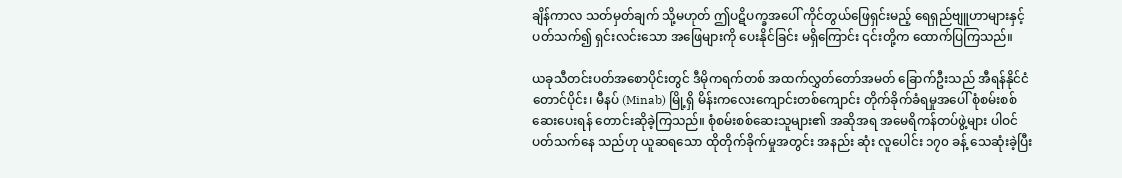ချိန်ကာလ သတ်မှတ်ချက် သို့မဟုတ် ဤပဋိပက္ခအပေါ် ကိုင်တွယ်ဖြေရှင်းမည့် ရေရှည်ဗျူဟာများနှင့် ပတ်သက်၍ ရှင်းလင်းသော အဖြေများကို ပေးနိုင်ခြင်း မရှိကြောင်း ၎င်းတို့က ထောက်ပြကြသည်။

ယခုသီတင်းပတ်အစောပိုင်းတွင် ဒီမိုကရက်တစ် အထက်လွှတ်တော်အမတ် ခြောက်ဦးသည် အီရန်နိုင်ငံတောင်ပိုင်း၊ မီနပ် (Minab) မြို့ရှိ မိန်းကလေးကျောင်းတစ်ကျောင်း တိုက်ခိုက်ခံရမှုအပေါ် စုံစမ်းစစ်ဆေးပေးရန် တောင်းဆိုခဲ့ကြသည်။ စုံစမ်းစစ်ဆေးသူများ၏ အဆိုအရ အမေရိကန်တပ်ဖွဲ့များ ပါဝင်ပတ်သက်နေ သည်ဟု ယူဆရသော ထိုတိုက်ခိုက်မှုအတွင်း အနည်း ဆုံး လူပေါင်း ၁၇၀ ခန့် သေဆုံးခဲ့ပြီး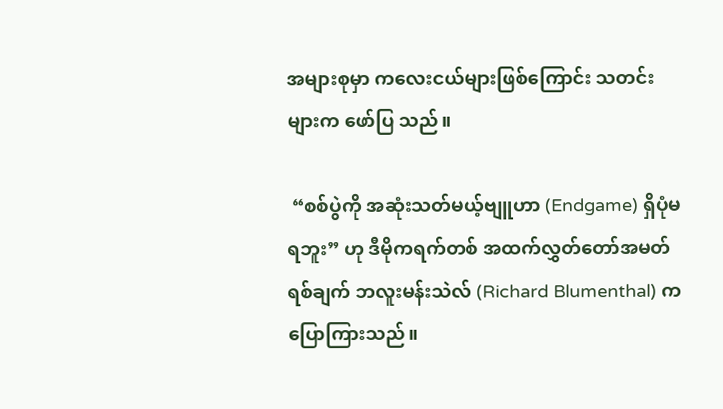အများစုမှာ ကလေးငယ်များဖြစ်ကြောင်း သတင်းများက ဖော်ပြ သည်။

 “စစ်ပွဲကို အဆုံးသတ်မယ့်ဗျူဟာ (Endgame) ရှိပုံမရဘူး” ဟု ဒီမိုကရက်တစ် အထက်လွှတ်တော်အမတ် ရစ်ချက် ဘလူးမန်းသဲလ် (Richard Blumenthal) က ပြောကြားသည်။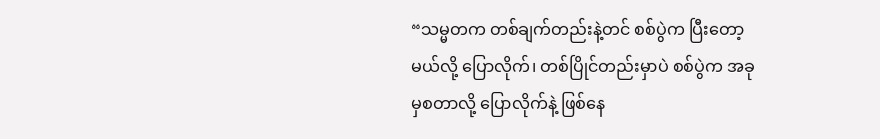“သမ္မတက တစ်ချက်တည်းနဲ့တင် စစ်ပွဲက ပြီးတော့မယ်လို့ ပြောလိုက်၊ တစ်ပြိုင်တည်းမှာပဲ စစ်ပွဲက အခုမှစတာလို့ ပြောလိုက်နဲ့ ဖြစ်နေ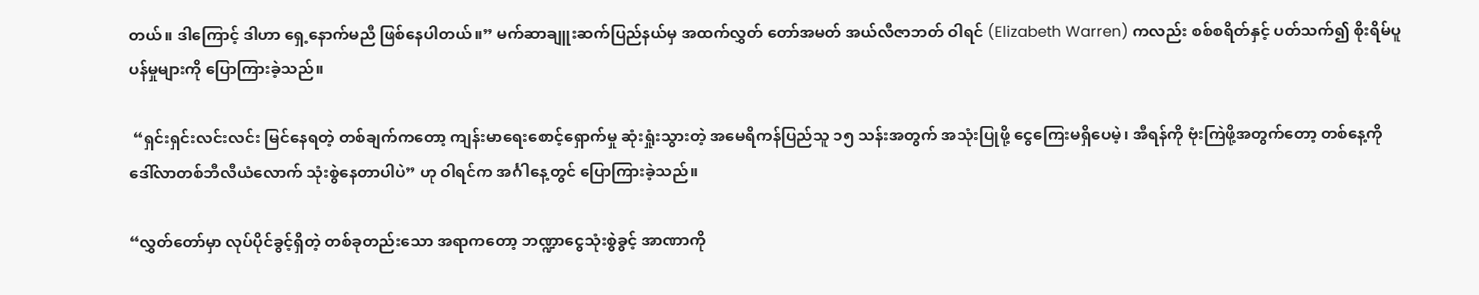တယ်။ ဒါကြောင့် ဒါဟာ ရှေ့နောက်မညီ ဖြစ်နေပါတယ်။” မက်ဆာချူးဆက်ပြည်နယ်မှ အထက်လွှတ် တော်အမတ် အယ်လီဇာဘတ် ဝါရင် (Elizabeth Warren) ကလည်း စစ်စရိတ်နှင့် ပတ်သက်၍ စိုးရိမ်ပူပန်မှုများကို ပြောကြားခဲ့သည်။

 “ရှင်းရှင်းလင်းလင်း မြင်နေရတဲ့ တစ်ချက်ကတော့ ကျန်းမာရေးစောင့်ရှောက်မှု ဆုံးရှုံးသွားတဲ့ အမေရိကန်ပြည်သူ ၁၅ သန်းအတွက် အသုံးပြုဖို့ ငွေကြေးမရှိပေမဲ့၊ အီရန်ကို ဗုံးကြဲဖို့အတွက်တော့ တစ်နေ့ကို ဒေါ်လာတစ်ဘီလီယံလောက် သုံးစွဲနေတာပါပဲ” ဟု ဝါရင်က အင်္ဂါနေ့တွင် ပြောကြားခဲ့သည်။

“လွှတ်တော်မှာ လုပ်ပိုင်ခွင့်ရှိတဲ့ တစ်ခုတည်းသော အရာကတော့ ဘဏ္ဍာငွေသုံးစွဲခွင့် အာဏာကို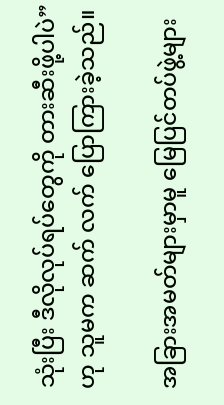သုံးပြီး ဒီလိုလုပ်ရပ်တွေကို တားဆီးဖို့ပါပဲ”ဟု သူမက ဆက် လက် ပြောကြားခဲ့သည်။

အခြားအမတ်များမှာမူ မြေပြင်တပ်ဖွဲ့များ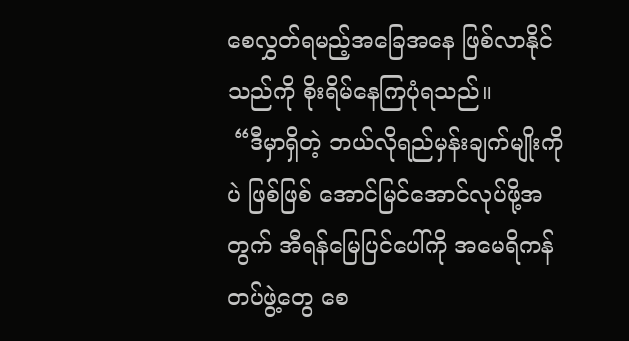စေလွှတ်ရမည့်အခြေအနေ ဖြစ်လာနိုင်သည်ကို စိုးရိမ်နေကြပုံရသည်။
 “ဒီမှာရှိတဲ့ ဘယ်လိုရည်မှန်းချက်မျိုးကိုပဲ ဖြစ်ဖြစ် အောင်မြင်အောင်လုပ်ဖို့အတွက် အီရန်မြေပြင်ပေါ်ကို အမေရိကန်တပ်ဖွဲ့တွေ စေ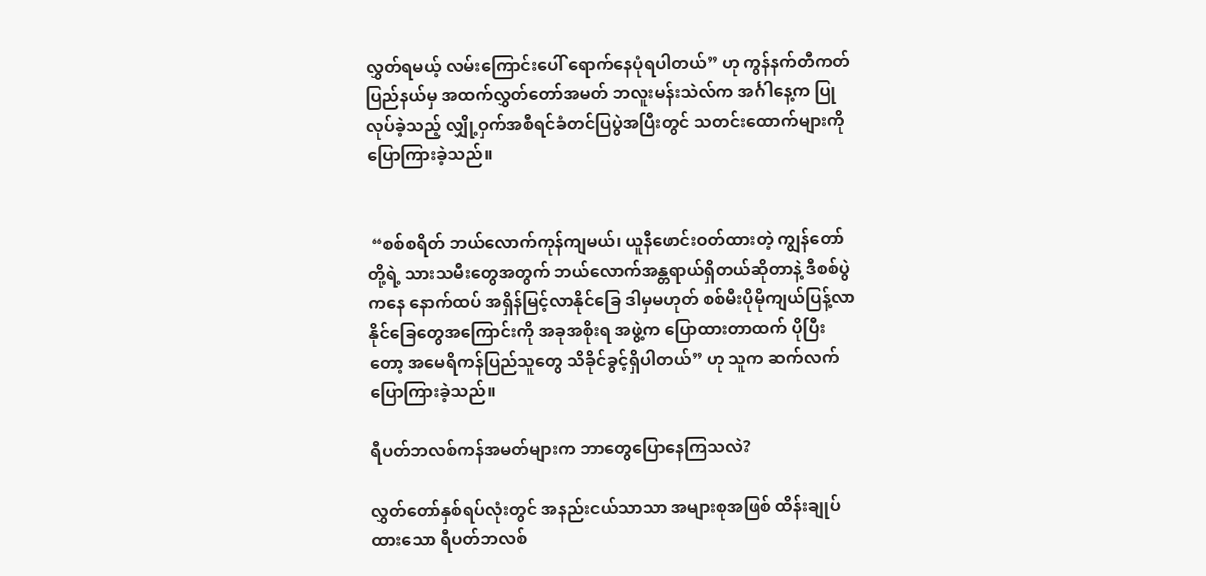လွှတ်ရမယ့် လမ်းကြောင်းပေါ် ရောက်နေပုံရပါတယ်” ဟု ကွန်နက်တီကတ်ပြည်နယ်မှ အထက်လွှတ်တော်အမတ် ဘလူးမန်းသဲလ်က အင်္ဂါနေ့က ပြုလုပ်ခဲ့သည့် လျှို့ဝှက်အစီရင်ခံတင်ပြပွဲအပြီးတွင် သတင်းထောက်များကို ပြောကြားခဲ့သည်။


 “စစ်စရိတ် ဘယ်လောက်ကုန်ကျမယ်၊ ယူနီဖောင်းဝတ်ထားတဲ့ ကျွန်တော်တို့ရဲ့ သားသမီးတွေအတွက် ဘယ်လောက်အန္တရာယ်ရှိတယ်ဆိုတာနဲ့ ဒီစစ်ပွဲကနေ နောက်ထပ် အရှိန်မြင့်လာနိုင်ခြေ ဒါမှမဟုတ် စစ်မီးပိုမိုကျယ်ပြန့်လာနိုင်ခြေတွေအကြောင်းကို အခုအစိုးရ အဖွဲ့က ပြောထားတာထက် ပိုပြီးတော့ အမေရိကန်ပြည်သူတွေ သိခိုင်ခွင့်ရှိပါတယ်” ဟု သူက ဆက်လက်ပြောကြားခဲ့သည်။

ရီပတ်ဘလစ်ကန်အမတ်များက ဘာတွေပြောနေကြသလဲ?

လွှတ်တော်နှစ်ရပ်လုံးတွင် အနည်းငယ်သာသာ အများစုအဖြစ် ထိန်းချုပ်ထားသော ရီပတ်ဘလစ်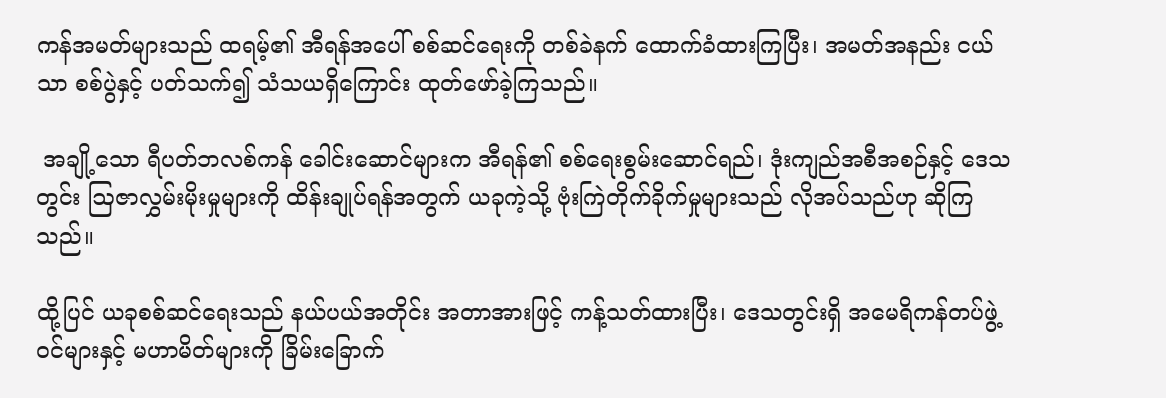ကန်အမတ်များသည် ထရမ့်၏ အီရန်အပေါ် စစ်ဆင်ရေးကို တစ်ခဲနက် ထောက်ခံထားကြပြီး၊ အမတ်အနည်း ငယ်သာ စစ်ပွဲနှင့် ပတ်သက်၍ သံသယရှိကြောင်း ထုတ်ဖော်ခဲ့ကြသည်။

 အချို့သော ရီပတ်ဘလစ်ကန် ခေါင်းဆောင်များက အီရန်၏ စစ်ရေးစွမ်းဆောင်ရည်၊ ဒုံးကျည်အစီအစဉ်နှင့် ဒေသတွင်း ဩဇာလွှမ်းမိုးမှုများကို ထိန်းချုပ်ရန်အတွက် ယခုကဲ့သို့ ဗုံးကြဲတိုက်ခိုက်မှုများသည် လိုအပ်သည်ဟု ဆိုကြသည်။

ထို့ပြင် ယခုစစ်ဆင်ရေးသည် နယ်ပယ်အတိုင်း အတာအားဖြင့် ကန့်သတ်ထားပြီး၊ ဒေသတွင်းရှိ အမေရိကန်တပ်ဖွဲ့ဝင်များနှင့် မဟာမိတ်များကို ခြိမ်းခြောက်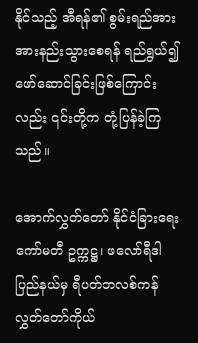နိုင်သည့် အီရန်၏ စွမ်းရည်အား အားနည်းသွားစေရန် ရည်ရွယ်၍ ဖော်ဆောင်ခြင်းဖြစ်ကြောင်းလည်း ၎င်းတို့က တုံ့ပြန်ခဲ့ကြသည်။

အောက်လွှတ်တော် နိုင်ငံခြားရေးကော်မတီ ဥက္ကဋ္ဌ၊ ဖလော်ရီဒါပြည်နယ်မှ ရီပတ်ဘလစ်ကန် လွှတ်တော်ကိုယ်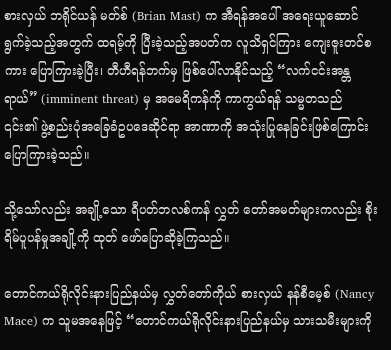စားလှယ် ဘရိုင်ယန် မတ်စ် (Brian Mast) က အီရန်အပေါ် အရေးယူဆောင်ရွက်ခဲ့သည့်အတွက် ထရမ့်ကို ပြီးခဲ့သည့်အပတ်က လူသိရှင်ကြား ကျေးဇူးတင်စကား ပြောကြားခဲ့ပြီး၊ တီဟီရန်ဘက်မှ ဖြစ်ပေါ်လာနိုင်သည့် “လက်ငင်းအန္တရာယ်” (imminent threat) မှ အမေရိကန်ကို ကာကွယ်ရန် သမ္မတသည် ၎င်း၏ ဖွဲ့စည်းပုံအခြေခံဥပဒေဆိုင်ရာ အာဏာကို အသုံးပြုနေခြင်းဖြစ်ကြောင်း ပြောကြားခဲ့သည်။

သို့သော်လည်း အချို့သော ရီပတ်ဘလစ်ကန် လွှတ် တော်အမတ်များကလည်း စိုးရိမ်ပူပန်မှုအချို့ကို ထုတ် ဖော်ပြောဆိုခဲ့ကြသည်။

တောင်ကယ်ရိုလိုင်းနားပြည်နယ်မှ လွှတ်တော်ကိုယ် စားလှယ် နန်စီမေ့စ် (Nancy Mace) က သူမအနေဖြင့် “တောင်ကယ်ရိုလိုင်းနားပြည်နယ်မှ သားသမီးများကို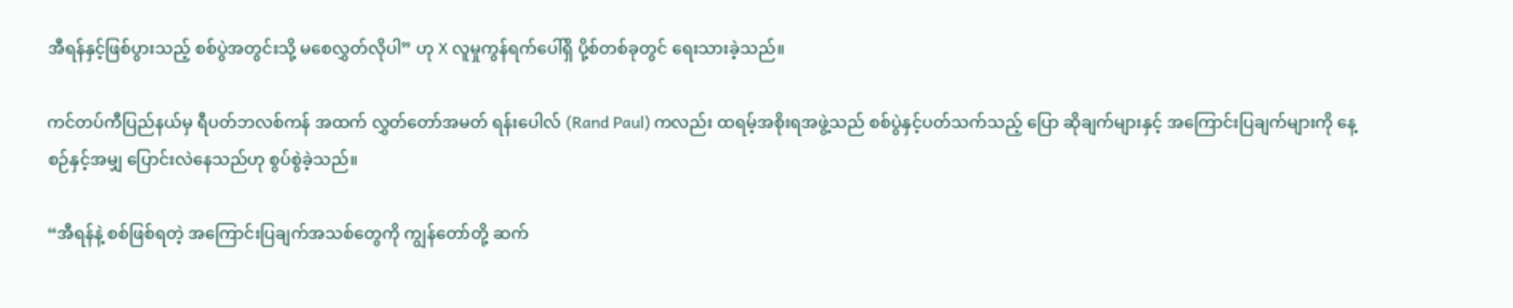အီရန်နှင့်ဖြစ်ပွားသည့် စစ်ပွဲအတွင်းသို့ မစေလွှတ်လိုပါ” ဟု X လူမှုကွန်ရက်ပေါ်ရှိ ပို့စ်တစ်ခုတွင် ရေးသားခဲ့သည်။

ကင်တပ်ကီပြည်နယ်မှ ရီပတ်ဘလစ်ကန် အထက် လွှတ်တော်အမတ် ရန်းပေါလ် (Rand Paul) ကလည်း ထရမ့်အစိုးရအဖွဲ့သည် စစ်ပွဲနှင့်ပတ်သက်သည့် ပြော ဆိုချက်များနှင့် အကြောင်းပြချက်များကို နေ့စဉ်နှင့်အမျှ ပြောင်းလဲနေသည်ဟု စွပ်စွဲခဲ့သည်။

“အီရန်နဲ့ စစ်ဖြစ်ရတဲ့ အကြောင်းပြချက်အသစ်တွေကို ကျွန်တော်တို့ ဆက်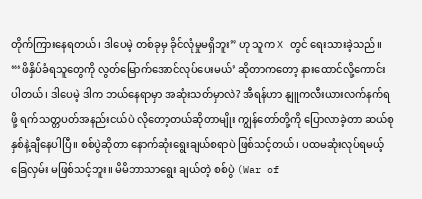တိုက်ကြားနေရတယ်၊ ဒါပေမဲ့ တစ်ခုမှ ခိုင်လုံမှုမရှိဘူး” ဟု သူက X တွင် ရေးသားခဲ့သည်။ “‘ဖိနှိပ်ခံရသူတွေကို လွတ်မြောက်အောင်လုပ်ပေးမယ်’ ဆိုတာကတော့ နားထောင်လို့ကောင်းပါတယ်၊ ဒါပေမဲ့ ဒါက ဘယ်နေရာမှာ အဆုံးသတ်မှာလဲ? အီရန်ဟာ နျူကလီးယားလက်နက်ရဖို့ ရက်သတ္တပတ်အနည်းငယ်ပဲ လိုတော့တယ်ဆိုတာမျိုး ကျွန်တော်တို့ကို ပြောလာခဲ့တာ ဆယ်စုနှစ်နဲ့ချီနေပါပြီ။ စစ်ပွဲဆိုတာ နောက်ဆုံးရွေးချယ်စရာပဲ ဖြစ်သင့်တယ်၊ ပထမဆုံးလုပ်ရမယ့်ခြေလှမ်း မဖြစ်သင့်ဘူး။ မိမိဘာသာရွေး ချယ်တဲ့ စစ်ပွဲ (War of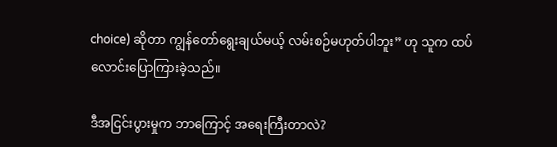choice) ဆိုတာ ကျွန်တော်ရွေးချယ်မယ့် လမ်းစဉ်မဟုတ်ပါဘူး” ဟု သူက ထပ်လောင်းပြောကြားခဲ့သည်။

ဒီအငြင်းပွားမှုက ဘာကြောင့် အရေးကြီးတာလဲ?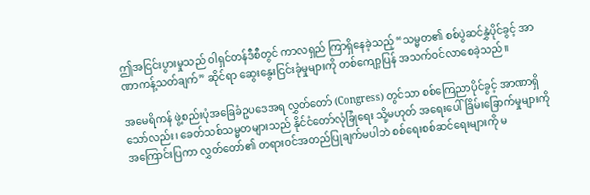ဤအငြင်းပွားမှုသည် ဝါရှင်တန်ဒီစီတွင် ကာလရှည် ကြာရှိနေခဲ့သည့် “သမ္မတ၏ စစ်ပွဲဆင်နွှဲပိုင်ခွင့် အာ ဏာကန့်သတ်ချက်” ဆိုင်ရာ ဆွေးနွေးငြင်းခုံမှုများကို တစ်ကျော့ပြန် အသက်ဝင်လာစေခဲ့သည်။

အမေရိကန် ဖွဲ့စည်းပုံအခြေခံဥပဒေအရ လွှတ်တော် (Congress) တွင်သာ စစ်ကြေညာပိုင်ခွင့် အာဏာရှိသော်လည်း၊ ခေတ်သစ်သမ္မတများသည် နိုင်ငံတော်လုံခြုံရေး သို့မဟုတ် အရေးပေါ်ခြိမ်းခြောက်မှုများကို အကြောင်းပြကာ လွှတ်တော်၏ တရားဝင်အတည်ပြုချက်မပါဘဲ စစ်ရေးစစ်ဆင်ရေးများကို မ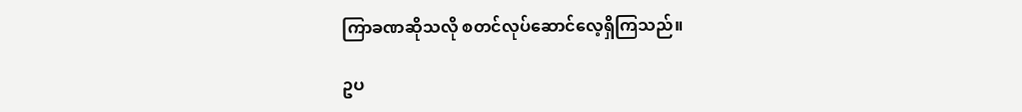ကြာခဏဆိုသလို စတင်လုပ်ဆောင်လေ့ရှိကြသည်။

ဥပ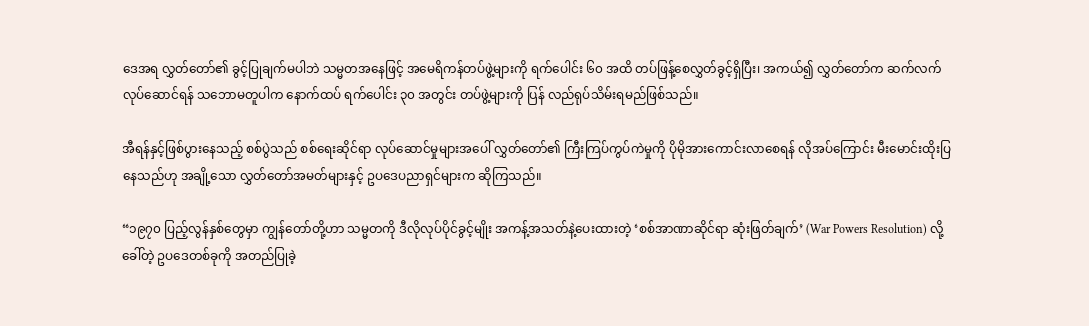ဒေအရ လွှတ်တော်၏ ခွင့်ပြုချက်မပါဘဲ သမ္မတအနေဖြင့် အမေရိကန်တပ်ဖွဲ့များကို ရက်ပေါင်း ၆၀ အထိ တပ်ဖြန့်စေလွှတ်ခွင့်ရှိပြီး၊ အကယ်၍ လွှတ်တော်က ဆက်လက်လုပ်ဆောင်ရန် သဘောမတူပါက နောက်ထပ် ရက်ပေါင်း ၃၀ အတွင်း တပ်ဖွဲ့များကို ပြန် လည်ရုပ်သိမ်းရမည်ဖြစ်သည်။

အီရန်နှင့်ဖြစ်ပွားနေသည့် စစ်ပွဲသည် စစ်ရေးဆိုင်ရာ လုပ်ဆောင်မှုများအပေါ် လွှတ်တော်၏ ကြီးကြပ်ကွပ်ကဲမှုကို ပိုမိုအားကောင်းလာစေရန် လိုအပ်ကြောင်း မီးမောင်းထိုးပြနေသည်ဟု အချို့သော လွှတ်တော်အမတ်များနှင့် ဥပဒေပညာရှင်များက ဆိုကြသည်။

“၁၉၇၀ ပြည့်လွန်နှစ်တွေမှာ ကျွန်တော်တို့ဟာ သမ္မတကို ဒီလိုလုပ်ပိုင်ခွင့်မျိုး အကန့်အသတ်နဲ့ပေးထားတဲ့ ‘စစ်အာဏာဆိုင်ရာ ဆုံးဖြတ်ချက်’ (War Powers Resolution) လို့ခေါ်တဲ့ ဥပဒေတစ်ခုကို အတည်ပြုခဲ့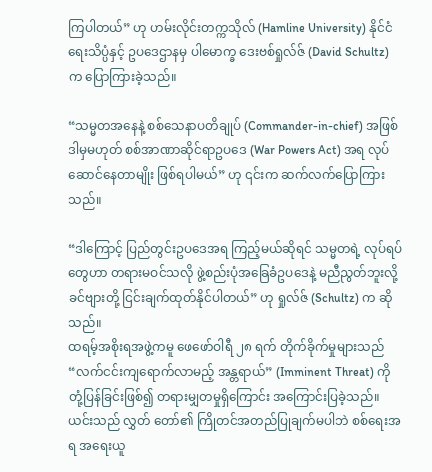ကြပါတယ်” ဟု ဟမ်းလိုင်းတက္ကသိုလ် (Hamline University) နိုင်ငံရေးသိပ္ပံနှင့် ဥပဒေဌာနမှ ပါမောက္ခ ဒေးဗစ်ရှုလ်ဇ် (David Schultz) က ပြောကြားခဲ့သည်။

“သမ္မတအနေနဲ့ စစ်သေနာပတိချုပ် (Commander-in-chief) အဖြစ် ဒါမှမဟုတ် စစ်အာဏာဆိုင်ရာဥပဒေ (War Powers Act) အရ လုပ်ဆောင်နေတာမျိုး ဖြစ်ရပါမယ်” ဟု ၎င်းက ဆက်လက်ပြောကြားသည်။

“ဒါကြောင့် ပြည်တွင်းဥပဒေအရ ကြည့်မယ်ဆိုရင် သမ္မတရဲ့ လုပ်ရပ်တွေဟာ တရားမဝင်သလို ဖွဲ့စည်းပုံအခြေခံဥပဒေနဲ့ မညီညွတ်ဘူးလို့ ခင်ဗျားတို့ ငြင်းချက်ထုတ်နိုင်ပါတယ်” ဟု ရှုလ်ဇ် (Schultz) က ဆိုသည်။
ထရမ့်အစိုးရအဖွဲ့ကမူ ဖေဖော်ဝါရီ ၂၈ ရက် တိုက်ခိုက်မှုများသည် “လက်ငင်းကျရောက်လာမည့် အန္တရာယ်” (Imminent Threat) ကို တုံ့ပြန်ခြင်းဖြစ်၍ တရားမျှတမှုရှိကြောင်း အကြောင်းပြခဲ့သည်။ ယင်းသည် လွှတ် တော်၏ ကြိုတင်အတည်ပြုချက်မပါဘဲ စစ်ရေးအရ အရေးယူ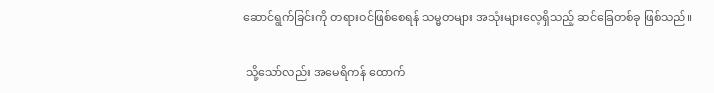ဆောင်ရွက်ခြင်းကို တရားဝင်ဖြစ်စေရန် သမ္မတများ အသုံးများလေ့ရှိသည့် ဆင်ခြေတစ်ခု ဖြစ်သည်။

 သို့သော်လည်း အမေရိကန် ထောက်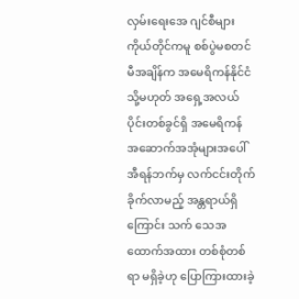လှမ်းရေးအေ ဂျင်စီများ ကိုယ်တိုင်ကမူ စစ်ပွဲမစတင်မီအချိန်က အမေရိကန်နိုင်ငံ သို့မဟုတ် အရှေ့အလယ်ပိုင်းတစ်ခွင်ရှိ အမေရိကန် အဆောက်အအုံများအပေါ် အီရန်ဘက်မှ လက်ငင်းတိုက်ခိုက်လာမည့် အန္တရာယ်ရှိကြောင်း သက် သေအထောက်အထား တစ်စုံတစ်ရာ မရှိခဲ့ဟု ပြောကြားထားခဲ့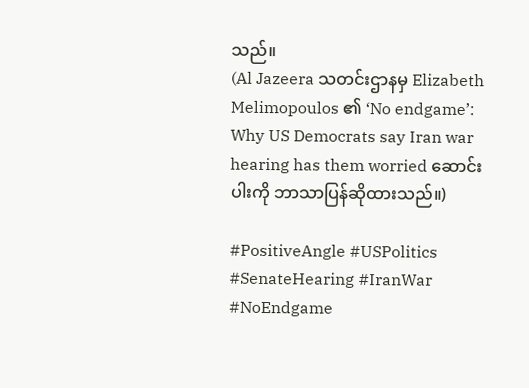သည်။
(Al Jazeera သတင်းဌာနမှ Elizabeth Melimopoulos ၏ ‘No endgame’: Why US Democrats say Iran war hearing has them worried ဆောင်းပါးကို ဘာသာပြန်ဆိုထားသည်။)

#PositiveAngle #USPolitics #SenateHearing #IranWar #NoEndgame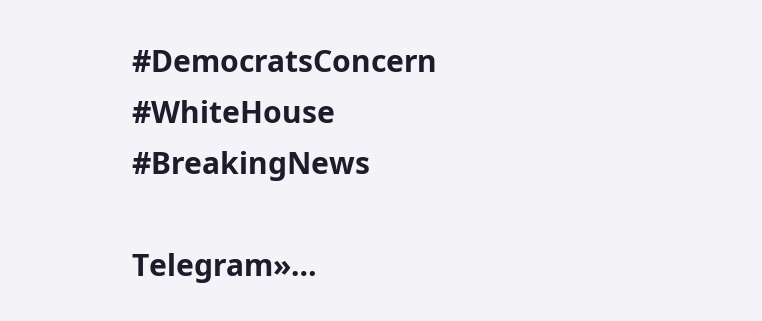#DemocratsConcern #WhiteHouse #BreakingNews

Telegram»…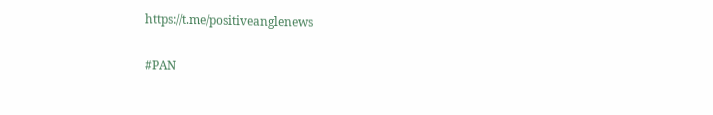https://t.me/positiveanglenews

#PAN